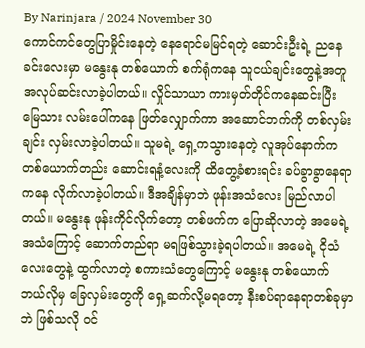By Narinjara / 2024 November 30
ကောင်ကင်တွေပြာမှိုင်းနေတဲ့ နေရောင်မမြင်ရတဲ့ ဆောင်းဦးရဲ့ ညနေခင်းလေးမှာ မနွေးနု တစ်ယောက် စက်ရုံကနေ သူငယ်ချင်းတွေနဲ့အတူ အလုပ်ဆင်းလာခဲ့ပါတယ်။ လှိုင်သာယာ ကားမှတ်တိုင်ကနေဆင်းပြီး မြေသား လမ်းပေါ်ကနေ ဖြတ်လျှောက်ကာ အဆောင်ဘက်ကို တစ်လှမ်းချင်း လှမ်းလာခဲ့ပါတယ်။ သူမရဲ့ ရှေ့ကသွားနေတဲ့ လူအုပ်နောက်က တစ်ယောက်တည်း ဆောင်းရနံ့လေးကို ထိတွေ့ခံစားရင်း ခပ်ခွာခွာနေရာကနေ လိုက်လာခဲ့ပါတယ်။ ဒီအချိန်မှာဘဲ ဖုန်းအသံလေး မြည်လာပါတယ်။ မနွေးနု ဖုန်းကိုင်လိုက်တော့ တစ်ဖက်က ပြောဆိုလာတဲ့ အမေရဲ့ အသံကြောင့် ဆောက်တည်ရာ မရဖြစ်သွားခဲ့ရပါတယ်။ အမေရဲ့ ငိုသံလေးတွေနဲ့ ထွက်လာတဲ့ စကားသံတွေကြောင့် မနွေးနု တစ်ယောက် ဘယ်လိုမှ ခြေလှမ်းတွေကို ရှေ့ဆက်လို့မရတော့ နီးစပ်ရာနေရာတစ်ခုမှာဘဲ ဖြစ်သလို ဝင်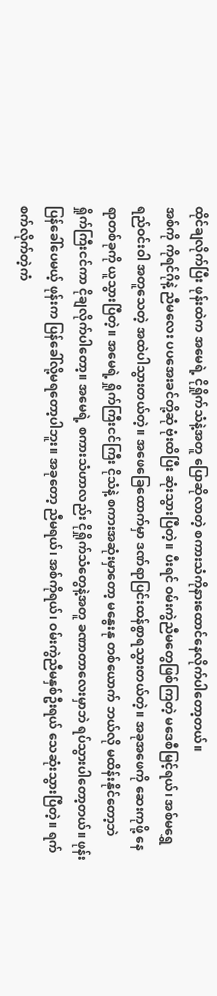ထိုင်ချလိုက်ပြီး ဖုန်းထဲက အမေရဲ့ ငိုရှိုက်သံနဲ့အတူ ပြောဆိုလာတဲ့ စကားသံကိုနားထောင်နေလိုက်ပါတော့တယ်။
အစ်ကို ကိုရင်ဂိုနဲ့ ညီမလေး ပပအေးခင်တို့ဆုံ ဗုံးထိပြီး ဆုံးသွားပြီတဲ့။ ပီးရင် ဝမ်းကွဲညီမတွေဖြစ်ကြတဲ့ မဒေစီမြင့်ရယ်၊ အစ်မရွှေရည်ဝင်းဝါ အတူသေတဲ့ အထဲပါသွားတယ်တဲ့။ အဖေခြေထောက်မှာ ဒဏ်ရာပြင်းထန်စွာရသွားတယ်တဲ့။ အခုအဖေကို ဆေးကုဖို့ နေရာတစ်ခုကို ယူသွားပြီတဲ့။ အမေရဲ့ ရှိုက်ကြီးငင်ကြီး ငိုသံနဲ့ စကားအဆုံးမှာတော့ မနွေးနု တစ်ယောက် ဘယ်လို မထိန်းနိုင်တော့ဘဲ ရှိုက်ကြီးငင်ကာ ငိုချလိုက်ပါတော့။ အမေရဲ့ စကားသံဟာလည်း ငိုရှိုက်သံတွေနဲ့အတူ ခဏာတာလေးမှာဘဲ ရပ်သွားပါတော့တယ်။ ဖုန်းပြန်ခေါ်ပေမယ့် ဖုန်းက ပြန်ခေါ်လို့မရတော့ပါဘူး။ အခုတော့ ညီမရယ်၊ အစ်ကိုရယ်၊ ဝမ်းကွဲညီမနှစ်ဦးရယ် သေဆုံးသွားပြီတဲ့။ ရက်စက်လိုက်တဲ့ကံ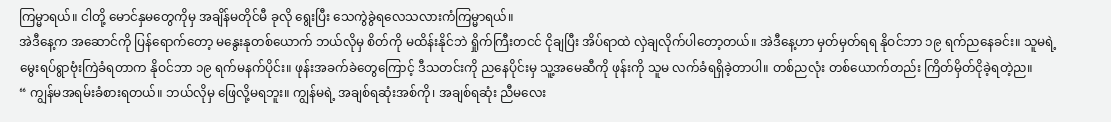ကြမ္မာရယ်။ ငါတို့ မောင်နှမတွေကိုမှ အချိန်မတိုင်မီ ခုလို ရွေးပြီး သေကွဲခွဲရလေသလားကံကြမ္မာရယ်။
အဲဒီနေ့က အဆောင်ကို ပြန်ရောက်တော့ မနွေးနုတစ်ယောက် ဘယ်လိုမှ စိတ်ကို မထိန်းနိုင်ဘဲ ရှိုက်ကြီးတငင် ငိုချပြီး အိပ်ရာထဲ လှဲချလိုက်ပါတော့တယ်။ အဲဒီနေ့ဟာ မှတ်မှတ်ရရ နိုဝင်ဘာ ၁၉ ရက်ညနေခင်း။ သူမရဲ့မွေးရပ်ရွာဗုံးကြဲခံရတာက နိုဝင်ဘာ ၁၉ ရက်မနက်ပိုင်း။ ဖုန်းအခက်ခဲတွေကြောင့် ဒီသတင်းကို ညနေပိုင်းမှ သူ့အမေဆီကို ဖုန်းကို သူမ လက်ခံရရှိခဲ့တာပါ။ တစ်ညလုံး တစ်ယောက်တည်း ကြိတ်မှိတ်ငိုခဲ့ရတဲ့ည။
“ ကျွန်မအရမ်းခံစားရတယ်။ ဘယ်လိုမှ ဖြေလို့မရဘူး။ ကျွန်မရဲ့ အချစ်ရဆုံးအစ်ကို၊ အချစ်ရဆုံး ညီမလေး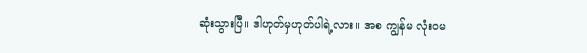ဆုံးသွားပြီ။ ဒါဟုတ်မှဟုတ်ပါရဲ့လား။ အစ ကျွန်မ လုံး၀မ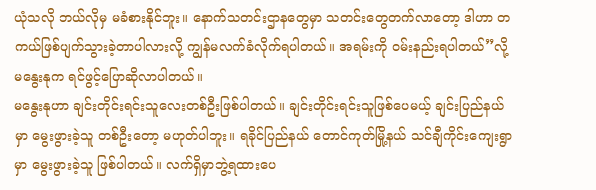ယုံသလို ဘယ်လိုမှ မခံစားနိုင်ဘူး။ နောက်သတင်းဌာနတွေမှာ သတင်းတွေတက်လာတော့ ဒါဟာ တကယ်ဖြစ်ပျက်သွားခဲ့တာပါလားလို့ ကျွန်မလက်ခံလိုက်ရပါတယ်။ အရမ်းကို ဝမ်းနည်းရပါတယ်”လို့ မနွေးနုက ရင်ဖွင့်ပြောဆိုလာပါတယ်။
မနွေးနုဟာ ချင်းတိုင်းရင်းသူလေးတစ်ဦးဖြစ်ပါတယ်။ ချင်းတိုင်းရင်းသူဖြစ်ပေမယ့် ချင်းပြည်နယ်မှာ မွေးဖွားခဲ့သူ တစ်ဦးတော့ မဟုတ်ပါဘူး။ ရခိုင်ပြည်နယ် တောင်ကုတ်မြို့နယ် သင်ချီကိုင်းကျေးရွာမှာ မွေးဖွားခဲ့သူ ဖြစ်ပါတယ်။ လက်ရှိမှာဘွဲ့ရထားပေ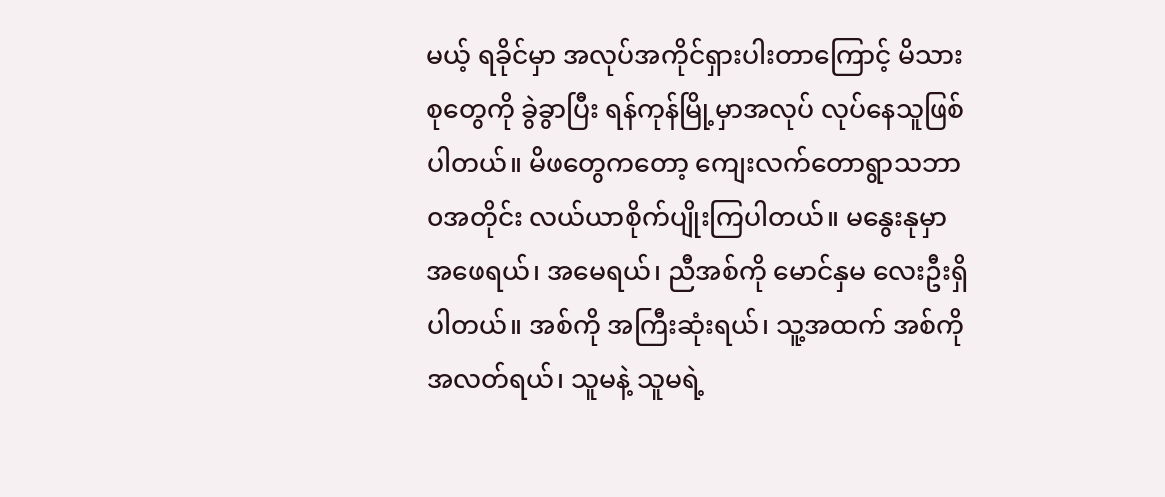မယ့် ရခိုင်မှာ အလုပ်အကိုင်ရှားပါးတာကြောင့် မိသားစုတွေကို ခွဲခွာပြီး ရန်ကုန်မြို့မှာအလုပ် လုပ်နေသူဖြစ်ပါတယ်။ မိဖတွေကတော့ ကျေးလက်တောရွာသဘာ၀အတိုင်း လယ်ယာစိုက်ပျိုးကြပါတယ်။ မနွေးနုမှာ အဖေရယ်၊ အမေရယ်၊ ညီအစ်ကို မောင်နှမ လေးဦးရှိပါတယ်။ အစ်ကို အကြီးဆုံးရယ်၊ သူ့အထက် အစ်ကိုအလတ်ရယ်၊ သူမနဲ့ သူမရဲ့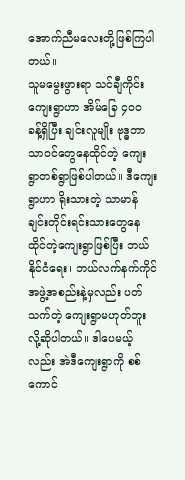အောက်ညီမလေးတို့ဖြစ်ကြပါတယ်။
သူမမွေးဖွားရာ သင်ချီကိုင်း ကျေးရွာဟာ အိမ်ခြေ ၄၀၀ ခန့်ရှိပြီး ချင်းလူမျိုး ဗုဒ္ဓဘာသာဝင်တွေနေထိုင်တဲ့ ကျေးရွာတစ်ရွာဖြစ်ပါတယ်။ ဒီကျေးရွာဟာ ရိုးသားတဲ့ သာမာန် ချင်းတိုင်းရင်းသားတွေနေထိုင်တဲ့ကျေးရွာဖြစ်ပြီး ဘယ်နိုင်ငံရေး၊ ဘယ်လက်နက်ကိုင် အဖွဲ့အစည်းနဲ့မှလည်း ပတ်သက်တဲ့ ကျေးရွာမဟုတ်ဘူးလို့ဆိုပါတယ်။ ဒါပေမယ့်လည်း အဲဒီကျေးရွာကို စစ်ကောင်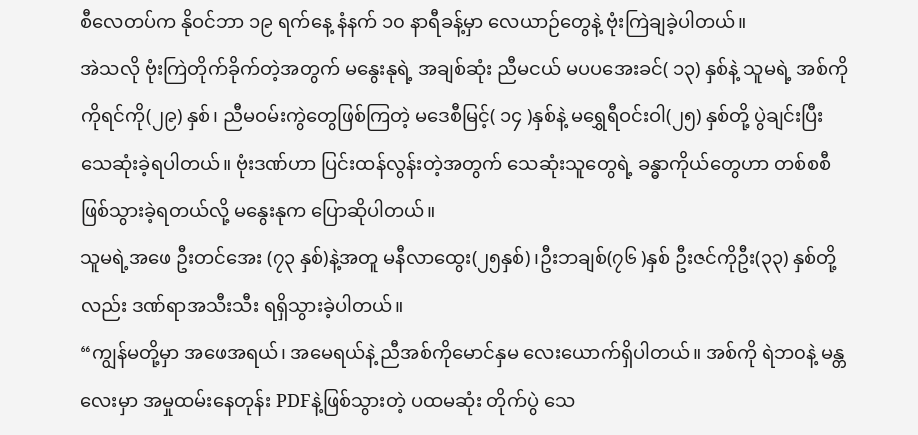စီလေတပ်က နိုဝင်ဘာ ၁၉ ရက်နေ့ နံနက် ၁၀ နာရီခန့်မှာ လေယာဉ်တွေနဲ့ ဗုံးကြဲချခဲ့ပါတယ်။
အဲသလို ဗုံးကြဲတိုက်ခိုက်တဲ့အတွက် မနွေးနုရဲ့ အချစ်ဆုံး ညီမငယ် မပပအေးခင်( ၁၃) နှစ်နဲ့ သူမရဲ့ အစ်ကို ကိုရင်ကို(၂၉) နှစ်၊ ညီမဝမ်းကွဲတွေဖြစ်ကြတဲ့ မဒေစီမြင့်( ၁၄ )နှစ်နဲ့ မရွှေရီဝင်းဝါ(၂၅) နှစ်တို့ ပွဲချင်းပြီး သေဆုံးခဲ့ရပါတယ်။ ဗုံးဒဏ်ဟာ ပြင်းထန်လွန်းတဲ့အတွက် သေဆုံးသူတွေရဲ့ ခန္ဓာကိုယ်တွေဟာ တစ်စစီဖြစ်သွားခဲ့ရတယ်လို့ မနွေးနုက ပြောဆိုပါတယ်။
သူမရဲ့အဖေ ဦးတင်အေး (၇၃ နှစ်)နဲ့အတူ မနီလာထွေး(၂၅နှစ်)၊ဦးဘချစ်(၇၆ )နှစ် ဦးဇင်ကိုဦး(၃၃) နှစ်တို့လည်း ဒဏ်ရာအသီးသီး ရရှိသွားခဲ့ပါတယ်။
“ကျွန်မတို့မှာ အဖေအရယ်၊ အမေရယ်နဲ့ ညီအစ်ကိုမောင်နှမ လေးယောက်ရှိပါတယ်။ အစ်ကို ရဲဘ၀နဲ့ မန္တလေးမှာ အမှုထမ်းနေတုန်း PDFနဲ့ဖြစ်သွားတဲ့ ပထမဆုံး တိုက်ပွဲ သေ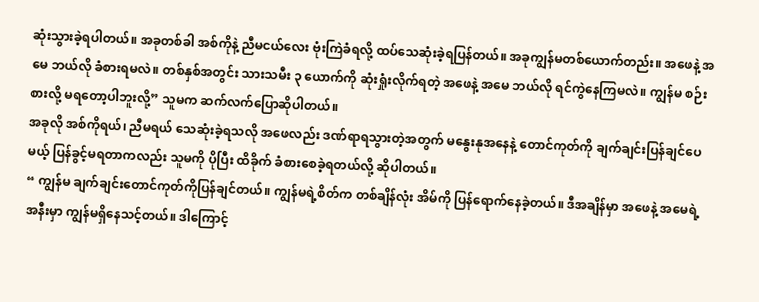ဆုံးသွားခဲ့ရပါတယ်။ အခုတစ်ခါ အစ်ကိုနဲ့ ညီမငယ်လေး ဗုံးကြဲခံရလို့ ထပ်သေဆုံးခဲ့ရပြန်တယ်။ အခုကျွန်မတစ်ယောက်တည်း။ အဖေနဲ့ အမေ ဘယ်လို ခံစားရမလဲ။ တစ်နှစ်အတွင်း သားသမီး ၃ ယောက်ကို ဆုံးရှုံးလိုက်ရတဲ့ အဖေနဲ့ အမေ ဘယ်လို ရင်ကွဲနေကြမလဲ။ ကျွန်မ စဉ်းစားလို့ မရတော့ပါဘူးလို့” သူမက ဆက်လက်ပြောဆိုပါတယ်။
အခုလို အစ်ကိုရယ်၊ ညီမရယ် သေဆုံးခဲ့ရသလို အဖေလည်း ဒဏ်ရာရသွားတဲ့အတွက် မနွေးနုအနေနဲ့ တောင်ကုတ်ကို ချက်ချင်းပြန်ချင်ပေမယ့် ပြန်ခွင့်မရတာကလည်း သူမကို ပိုပြီး ထိခိုက် ခံစားစေခဲ့ရတယ်လို့ ဆိုပါတယ်။
“ ကျွန်မ ချက်ချင်းတောင်ကုတ်ကိုပြန်ချင်တယ်။ ကျွန်မရဲ့စိတ်က တစ်ချိန်လုံး အိမ်ကို ပြန်ရောက်နေခဲ့တယ်။ ဒီအချိန်မှာ အဖေနဲ့ အမေရဲ့ အနီးမှာ ကျွန်မရှိနေသင့်တယ်။ ဒါကြောင့်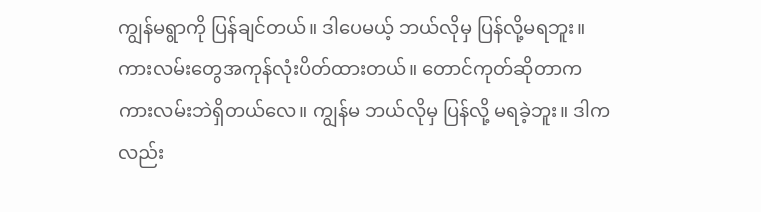ကျွန်မရွာကို ပြန်ချင်တယ်။ ဒါပေမယ့် ဘယ်လိုမှ ပြန်လို့မရဘူး။ ကားလမ်းတွေအကုန်လုံးပိတ်ထားတယ်။ တောင်ကုတ်ဆိုတာက ကားလမ်းဘဲရှိတယ်လေ။ ကျွန်မ ဘယ်လိုမှ ပြန်လို့ မရခဲ့ဘူး။ ဒါကလည်း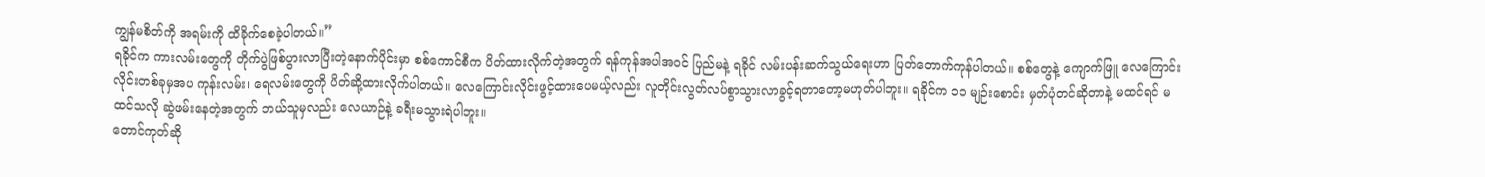ကျွန်မစိတ်ကို အရမ်းကို ထိခိုက်စေခဲ့ပါတယ်။”
ရခိုင်က ကားလမ်းတွေကို တိုက်ပွဲဖြစ်ပွားလာပြီးတဲ့နောက်ပိုင်းမှာ စစ်ကောင်စီက ပိတ်ထားလိုက်တဲ့အတွက် ရန်ကုန်အပါအဝင် ပြည်မနဲ့ ရခိုင် လမ်းပန်းဆက်သွယ်ရေးဟာ ပြတ်တောက်ကုန်ပါတယ်။ စစ်တွေနဲ့ ကျောက်ဖြူ လေကြောင်းလိုင်းတစ်ခုမှအပ ကုန်းလမ်း၊ ရေလမ်းတွေကို ပိတ်ဆို့ထားလိုက်ပါတယ်။ လေကြောင်းလိုင်းဖွင့်ထားပေမယ့်လည်း လူတိုင်းလွတ်လပ်စွာသွားလာခွင့်ရတာတော့မဟုတ်ပါဘူး။ ရခိုင်က ၁၁ မျဉ်းစောင်း မှတ်ပုံတင်ဆိုတာနဲ့ မထင်ရင် မထင်သလို ဆွဲဖမ်းနေတဲ့အတွက် ဘယ်သူမှလည်း လေယာဉ်နဲ့ ခရီးမသွားရဲပါဘူး။
တောင်ကုတ်ဆို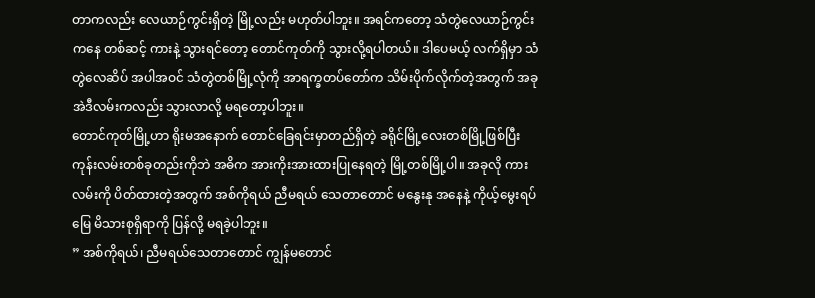တာကလည်း လေယာဉ်ကွင်းရှိတဲ့ မြို့လည်း မဟုတ်ပါဘူး။ အရင်ကတော့ သံတွဲလေယာဉ်ကွင်းကနေ တစ်ဆင့် ကားနဲ့ သွားရင်တော့ တောင်ကုတ်ကို သွားလို့ရပါတယ်။ ဒါပေမယ့် လက်ရှိမှာ သံတွဲလေဆိပ် အပါအဝင် သံတွဲတစ်မြို့လုံကို အာရက္ခတပ်တော်က သိမ်းပိုက်လိုက်တဲ့အတွက် အခုအဲဒီလမ်းကလည်း သွားလာလို့ မရတော့ပါဘူး။
တောင်ကုတ်မြို့ဟာ ရိုးမအနောက် တောင်ခြေရင်းမှာတည်ရှိတဲ့ ခရိုင်မြို့လေးတစ်မြို့ဖြစ်ပြီး ကုန်းလမ်းတစ်ခုတည်းကိုဘဲ အဓိက အားကိုးအားထားပြုနေရတဲ့ မြို့တစ်မြို့ပါ။ အခုလို ကားလမ်းကို ပိတ်ထားတဲ့အတွက် အစ်ကိုရယ် ညီမရယ် သေတာတောင် မနွေးနု အနေနဲ့ ကိုယ့်မွေးရပ်မြေ မိသားစုရှိရာကို ပြန်လို့ မရခဲ့ပါဘူး။
” အစ်ကိုရယ်၊ ညီမရယ်သေတာတောင် ကျွန်မတောင်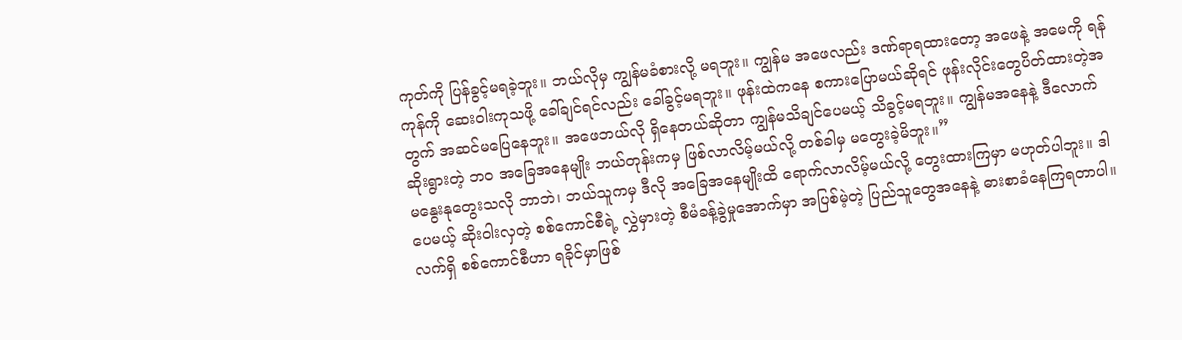ကုတ်ကို ပြန်ခွင့်မရခဲ့ဘူး။ ဘယ်လိုမှ ကျွန်မခံစားလို့ မရဘူး။ ကျွန်မ အဖေလည်း ဒဏ်ရာရထားတော့ အဖေနဲ့ အမေကို ရန်ကုန်ကို ဆေးဝါးကုသဖို့ ခေါ်ချင်ရင်လည်း ခေါ်ခွင့်မရဘူး။ ဖုန်းထဲကနေ စကားပြောမယ်ဆိုရင် ဖုန်းလိုင်းတွေပိတ်ထားတဲ့အတွက် အဆင်မပြေနေဘူး။ အဖေဘယ်လို ရှိနေတယ်ဆိုတာ ကျွန်မသိချင်ပေမယ့် သိခွင့်မရဘူး။ ကျွန်မအနေနဲ့ ဒီလောက်ဆိုးရွားတဲ့ ဘ၀ အခြေအနေမျိုး ဘယ်တုန်းကမှ ဖြစ်လာလိမ့်မယ်လို့ တစ်ခါမှ မတွေးခဲ့မိဘူး။”
မနွေးနုတွေးသလို ဘာဘဲ၊ ဘယ်သူကမှ ဒီလို အခြေအနေမျိုးထိ ရောက်လာလိမ့်မယ်လို့ တွေးထားကြမှာ မဟုတ်ပါဘူး။ ဒါပေမယ့် ဆိုးဝါးလှတဲ့ စစ်ကောင်စီရဲ့ လွှဲမှားတဲ့ စီမံခန့်ခွဲမှုအောက်မှာ အပြစ်မဲ့တဲ့ ပြည်သူတွေအနေနဲ့ ဓားစာခံနေကြရတာပါ။
လက်ရှိ စစ်ကောင်စီဟာ ရခိုင်မှာဖြစ်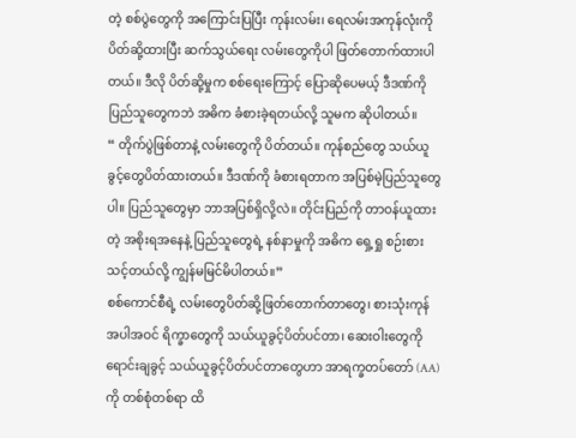တဲ့ စစ်ပွဲတွေကို အကြောင်းပြပြီး ကုန်းလမ်း၊ ရေလမ်းအကုန်လုံးကို ပိတ်ဆို့ထားပြီး ဆက်သွယ်ရေး လမ်းတွေကိုပါ ဖြတ်တောက်ထားပါတယ်။ ဒီလို ပိတ်ဆို့မှုက စစ်ရေးကြောင့် ပြောဆိုပေမယ့် ဒီဒဏ်ကို ပြည်သူတွေကဘဲ အဓိက ခံစားခဲ့ရတယ်လို့ သူမက ဆိုပါတယ်။
“ တိုက်ပွဲဖြစ်တာနဲ့ လမ်းတွေကို ပိတ်တယ်။ ကုန်စည်တွေ သယ်ယူခွင့်တွေပိတ်ထားတယ်။ ဒီဒဏ်ကို ခံစားရတာက အပြစ်မဲ့ပြည်သူတွေပါ။ ပြည်သူတွေမှာ ဘာအပြစ်ရှိလို့လဲ။ တိုင်းပြည်ကို တာဝန်ယူထားတဲ့ အစိုးရအနေနဲ့ ပြည်သူတွေရဲ့ နစ်နာမှုကို အဓိက ရှေ့ရှု စဉ်းစားသင့်တယ်လို့ ကျွန်မမြင်မိပါတယ်။”
စစ်ကောင်စီရဲ့ လမ်းတွေပိတ်ဆို့ဖြတ်တောက်တာတွေ၊ စားသုံးကုန် အပါအဝင် ရိက္ခာတွေကို သယ်ယူခွင့်ပိတ်ပင်တာ၊ ဆေးဝါးတွေကို ရောင်းချခွင့် သယ်ယူခွင့်ပိတ်ပင်တာတွေဟာ အာရက္ခတပ်တော် (AA)ကို တစ်စုံတစ်ရာ ထိ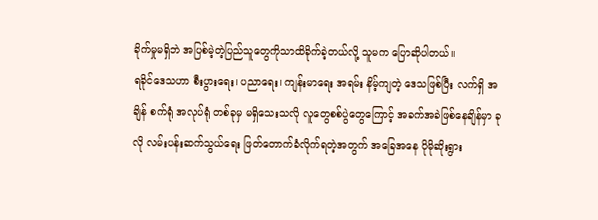ခိုက်မှုမရှိဘဲ အပြစ်မဲ့တဲ့ပြည်သူတွေကိုသာထိခိုက်ခဲ့တယ်လို့ သူမက ပြောဆိုပါတယ်။
ရခိုင်ဒေသဟာ စီးပွားရေး၊ ပညာရေး၊ ကျန်းမာရေး အရမ်း နိမ့်ကျတဲ့ ဒေသဖြစ်ပြီး လက်ရှိ အချိန် စက်ရုံ အလုပ်ရုံ တစ်ခုမှ မရှိသေးသလို လူတွေစစ်ပွဲတွေကြောင့် အခက်အခဲဖြစ်နေချိန်မှာ ခုလို လမ်းပန်းဆက်သွယ်ရေး ဖြတ်တောက်ခံလိုက်ရတဲ့အတွက် အခြေအနေ ပိုမိုဆိုးရွား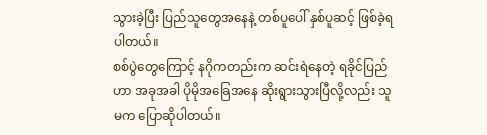သွားခဲ့ပြီး ပြည်သူတွေအနေနဲ့ တစ်ပူပေါ် နှစ်ပူဆင့် ဖြစ်ခဲ့ရပါတယ်။
စစ်ပွဲတွေကြောင့် နဂိုကတည်းက ဆင်းရဲနေတဲ့ ရခိုင်ပြည်ဟာ အခုအခါ ပိုမိုအခြေအနေ ဆိုးရွားသွားပြီလို့လည်း သူမက ပြောဆိုပါတယ်။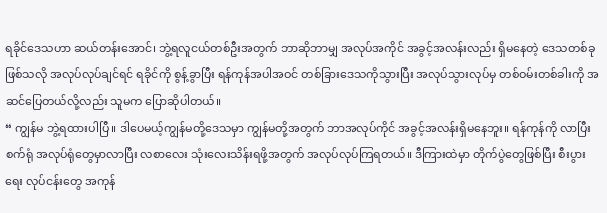ရခိုင်ဒေသဟာ ဆယ်တန်းအောင်၊ ဘွဲ့ရလူငယ်တစ်ဦးအတွက် ဘာဆိုဘာမျှ အလုပ်အကိုင် အခွင့်အလန်းလည်း ရှိမနေတဲ့ ဒေသတစ်ခုဖြစ်သလို အလုပ်လုပ်ချင်ရင် ရခိုင်ကို စွန့်ခွာပြီး ရန်ကုန်အပါအဝင် တစ်ခြားဒေသကိုသွားပြီး အလုပ်သွားလုပ်မှ တစ်ဝမ်းတစ်ခါးကို အဆင်ပြေတယ်လို့လည်း သူမက ပြောဆိုပါတယ်။
“ ကျွန်မ ဘွဲ့ရထားပါပြီ။ ဒါပေမယ့်ကျွန်မတို့ဒေသမှာ ကျွန်မတို့အတွက် ဘာအလုပ်ကိုင် အခွင့်အလန်းရှိမနေဘူး။ ရန်ကုန်ကို လာပြီး စက်ရုံ အလုပ်ရုံတွေမှာလာပြီး လစာလေး သုံးလေးသိန်းရဖို့အတွက် အလုပ်လုပ်ကြရတယ်။ ဒီကြားထဲမှာ တိုက်ပွဲတွေဖြစ်ပြီး စီးပွားရေး လုပ်ငန်းတွေ အကုန်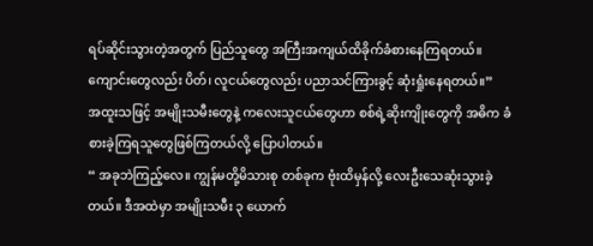ရပ်ဆိုင်းသွားတဲ့အတွက် ပြည်သူတွေ အကြီးအကျယ်ထိခိုက်ခံစားနေကြရတယ်။ ကျောင်းတွေလည်း ပိတ်၊ လူငယ်တွေလည်း ပညာသင်ကြားခွင့် ဆုံးရှုံးနေရတယ်။”
အထူးသဖြင့် အမျိုးသမီးတွေနဲ့ ကလေးသူငယ်တွေဟာ စစ်ရဲ့ဆိုးကျိုးတွေကို အဓိက ခံစားခဲ့ကြရသူတွေဖြစ်ကြတယ်လို့ ပြောပါတယ်။
“ အခုဘဲကြည့်လေ။ ကျွန်မတို့မိသားစု တစ်ခုက ဗုံးထိမှန်လို့ လေးဦးသေဆုံးသွားခဲ့တယ်။ ဒီအထဲမှာ အမျိုးသမီး ၃ ယောက်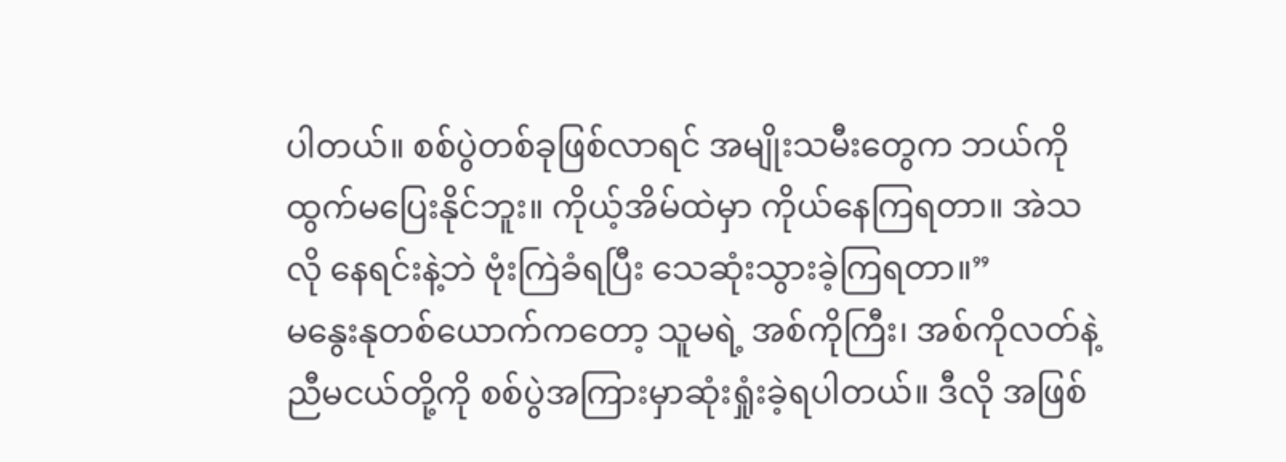ပါတယ်။ စစ်ပွဲတစ်ခုဖြစ်လာရင် အမျိုးသမီးတွေက ဘယ်ကို ထွက်မပြေးနိုင်ဘူး။ ကိုယ့်အိမ်ထဲမှာ ကိုယ်နေကြရတာ။ အဲသလို နေရင်းနဲ့ဘဲ ဗုံးကြဲခံရပြီး သေဆုံးသွားခဲ့ကြရတာ။”
မနွေးနုတစ်ယောက်ကတော့ သူမရဲ့ အစ်ကိုကြီး၊ အစ်ကိုလတ်နဲ့ ညီမငယ်တို့ကို စစ်ပွဲအကြားမှာဆုံးရှုံးခဲ့ရပါတယ်။ ဒီလို အဖြစ်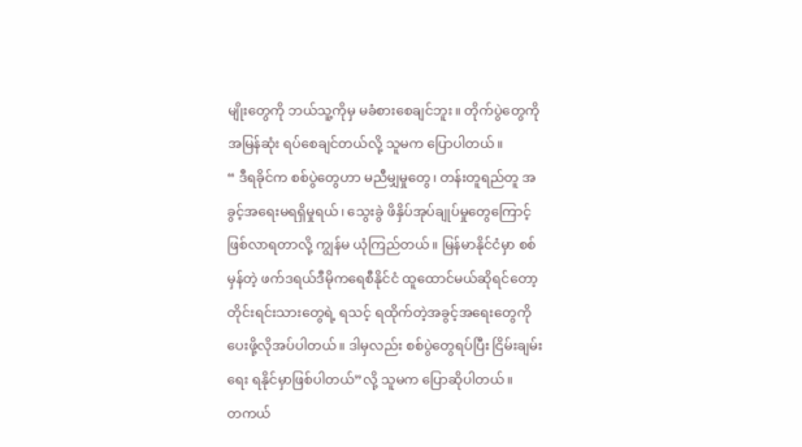မျိုးတွေကို ဘယ်သူ့ကိုမှ မခံစားစေချင်ဘူး။ တိုက်ပွဲတွေကို အမြန်ဆုံး ရပ်စေချင်တယ်လို့ သူမက ပြောပါတယ်။
“ ဒီရခိုင်က စစ်ပွဲတွေဟာ မညီမျှမှုတွေ၊ တန်းတူရည်တူ အခွင့်အရေးမရရှိမှုရယ်၊ သွေးခွဲ ဖိနှိပ်အုပ်ချုပ်မှုတွေကြောင့် ဖြစ်လာရတာလို့ ကျွန်မ ယုံကြည်တယ်။ မြန်မာနိုင်ငံမှာ စစ်မှန်တဲ့ ဖက်ဒရယ်ဒီမိုကရေစီနိုင်ငံ ထူထောင်မယ်ဆိုရင်တော့ တိုင်းရင်းသားတွေရဲ့ ရသင့် ရထိုက်တဲ့အခွင့်အရေးတွေကို ပေးဖို့လိုအပ်ပါတယ်။ ဒါမှလည်း စစ်ပွဲတွေရပ်ပြီး ငြိမ်းချမ်းရေး ရနိုင်မှာဖြစ်ပါတယ်”လို့ သူမက ပြောဆိုပါတယ်။
တကယ်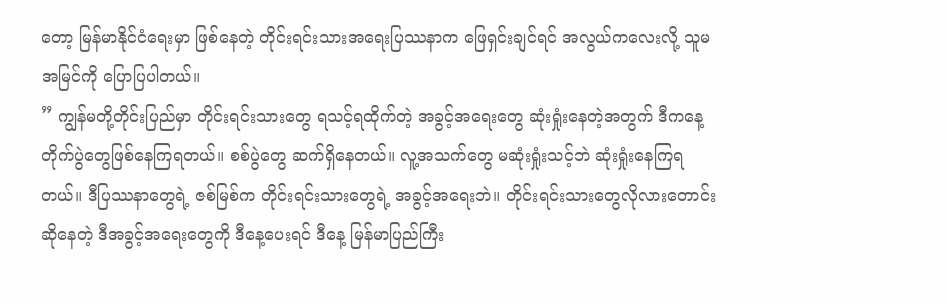တော့ မြန်မာနိုင်ငံရေးမှာ ဖြစ်နေတဲ့ တိုင်းရင်းသားအရေးပြဿနာက ဖြေရှင်းချင်ရင် အလွယ်ကလေးလို့ သူမ အမြင်ကို ပြောပြပါတယ်။
” ကျွန်မတို့တိုင်းပြည်မှာ တိုင်းရင်းသားတွေ ရသင့်ရထိုက်တဲ့ အခွင့်အရေးတွေ ဆုံးရှုံးနေတဲ့အတွက် ဒီကနေ့ တိုက်ပွဲတွေဖြစ်နေကြရတယ်။ စစ်ပွဲတွေ ဆက်ရှိနေတယ်။ လူ့အသက်တွေ မဆုံးရှုံးသင့်ဘဲ ဆုံးရှုံးနေကြရတယ်။ ဒီပြဿနာတွေရဲ့ ဇစ်မြစ်က တိုင်းရင်းသားတွေရဲ့ အခွင့်အရေးဘဲ။ တိုင်းရင်းသားတွေလိုလားတောင်းဆိုနေတဲ့ ဒီအခွင့်အရေးတွေကို ဒီနေ့ပေးရင် ဒီနေ့ မြန်မာပြည်ကြီး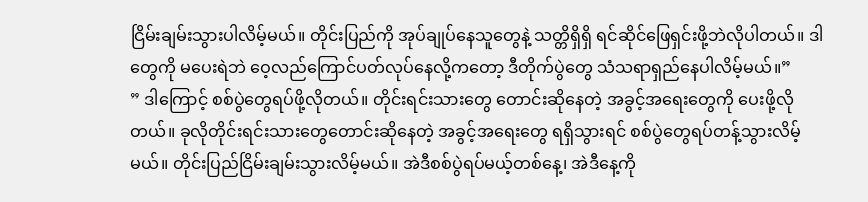ငြိမ်းချမ်းသွားပါလိမ့်မယ်။ တိုင်းပြည်ကို အုပ်ချုပ်နေသူတွေနဲ့ သတ္တိရှိရှိ ရင်ဆိုင်ဖြေရှင်းဖို့ဘဲလိုပါတယ်။ ဒါတွေကို မပေးရဲဘဲ ဝေ့လည်ကြောင်ပတ်လုပ်နေလို့ကတော့ ဒီတိုက်ပွဲတွေ သံသရာရှည်နေပါလိမ့်မယ်။”
” ဒါကြောင့် စစ်ပွဲတွေရပ်ဖို့လိုတယ်။ တိုင်းရင်းသားတွေ တောင်းဆိုနေတဲ့ အခွင့်အရေးတွေကို ပေးဖို့လိုတယ်။ ခုလိုတိုင်းရင်းသားတွေတောင်းဆိုနေတဲ့ အခွင့်အရေးတွေ ရရှိသွားရင် စစ်ပွဲတွေရပ်တန့်သွားလိမ့်မယ်။ တိုင်းပြည်ငြိမ်းချမ်းသွားလိမ့်မယ်။ အဲဒီစစ်ပွဲရပ်မယ့်တစ်နေ့၊ အဲဒီနေ့ကို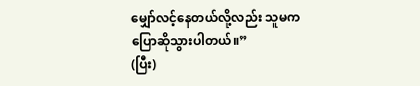မျှော်လင့်နေတယ်လို့လည်း သူမက ပြောဆိုသွားပါတယ်။”
(ပြီး)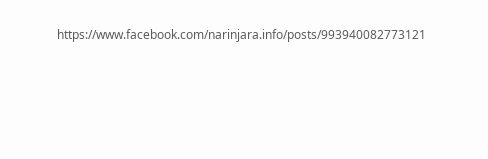https://www.facebook.com/narinjara.info/posts/993940082773121